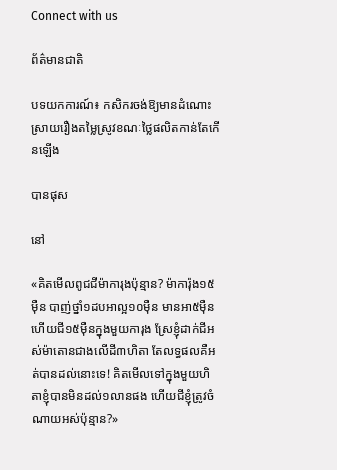Connect with us

ព័ត៌មានជាតិ

បទយកការណ៍៖ កសិករចង់ឱ្យមានដំណោះស្រាយរឿងតម្លៃស្រូវខណៈថ្លៃផលិតកាន់តែកើនឡើង

បានផុស

នៅ

«គិតមើលពូជជីម៉ាការុងប៉ុន្មាន? ម៉ាការ៉ុង១៥ម៉ឺន បាញ់ថ្នាំ១ដបអាល្អ១០ម៉ឺន មានអា៥ម៉ឺន ហើយជី១៥ម៉ឺនក្នុងមួយការុង ស្រែខ្ញុំដាក់ជីអស់ម៉ាតោនជាងលើដី៣ហិតា តែលទ្ធផលគឺអត់បានដល់នោះទេ! គិតមើលទៅក្នុងមួយហិតាខ្ញុំបានមិនដល់១លានផង ហើយជីខ្ញុំត្រូវចំណាយអស់ប៉ុន្មាន?»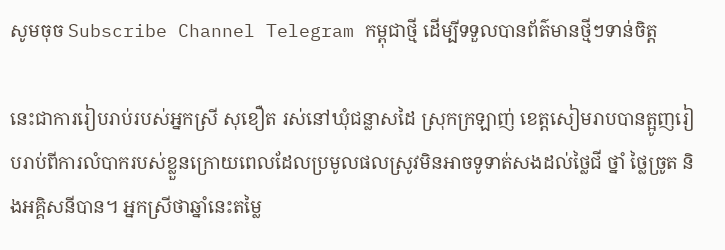សូមចុច Subscribe Channel Telegram កម្ពុជាថ្មី ដើម្បីទទួលបានព័ត៌មានថ្មីៗទាន់ចិត្ត

នេះជាការរៀបរាប់របស់អ្នកស្រី សុខឿត រស់នៅឃុំជន្លាសដៃ ស្រុកក្រឡាញ់ ខេត្តសៀមរាបបានត្អូញរៀបរាប់ពីការលំបាករបស់ខ្លួនក្រោយពេលដែលប្រមូលផលស្រូវមិនអាចទូទាត់សងដល់ថ្លៃជី ថ្នាំ ថ្លៃច្រូត និងអគ្គិសនីបាន។ អ្នកស្រីថាឆ្នាំនេះតម្លៃ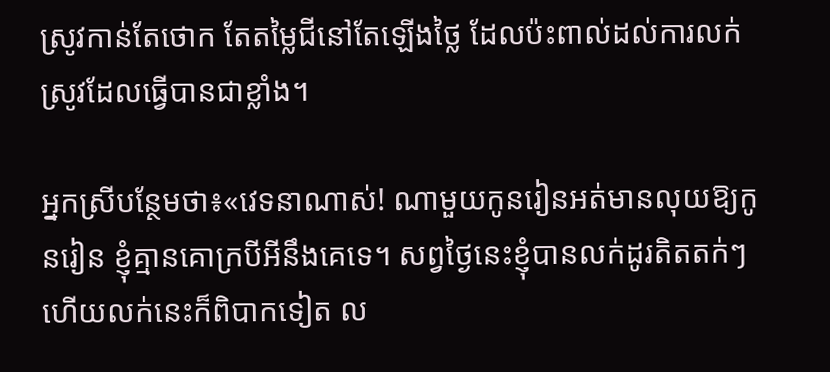ស្រូវកាន់តែថោក តែតម្លៃជីនៅតែឡើងថ្លៃ ដែលប៉ះពាល់ដល់ការលក់ស្រូវដែលធ្វើបានជាខ្លាំង។

អ្នកស្រីបន្ថែមថា៖«វេទនាណាស់! ណាមួយកូនរៀនអត់មានលុយឱ្យកូនរៀន ខ្ញុំគ្មានគោក្របីអីនឹងគេទេ។ សព្វថ្ងៃនេះខ្ញុំបានលក់ដូរតិតតក់ៗ ហើយលក់នេះក៏ពិបាកទៀត ល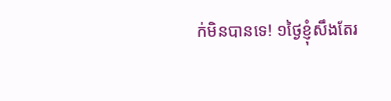ក់មិនបានទេ! ១ថ្ងៃខ្ញុំសឹងតែរ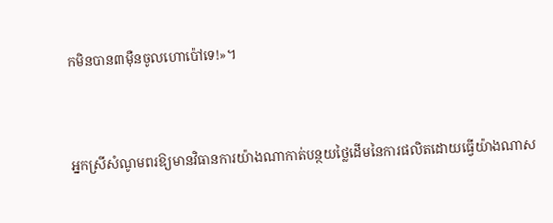កមិនបាន៣ម៉ឺនចូលហោប៉ៅទេ!»។



អ្នកស្រីសំណូមពរឱ្យមានវិធានការយ៉ាងណាកាត់បន្ថយថ្លៃដើមនៃការផលិតដោយធ្វើយ៉ាងណាស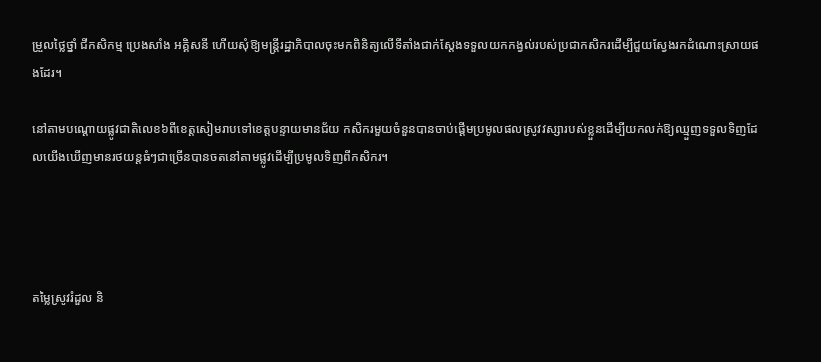ម្រួលថ្លៃថ្នាំ ជីកសិកម្ម ប្រេងសាំង អគ្គិសនី ហើយសុំឱ្យមន្ត្រីរដ្ឋាភិបាលចុះមកពិនិត្យលើទីតាំងជាក់ស្ដែងទទួលយកកង្វល់របស់ប្រជាកសិករដើម្បីជួយស្វែងរកដំណោះស្រាយផងដែរ។

នៅតាមបណ្ដោយផ្លូវជាតិលេខ៦ពីខេត្តសៀមរាបទៅខេត្តបន្ទាយមានជ័យ កសិករមួយចំនួនបានចាប់ផ្ដើមប្រមូលផលស្រូវវស្សារបស់ខ្លួនដើម្បីយកលក់ឱ្យឈ្មួញទទួលទិញដែលយើងឃើញមានរថយន្តធំៗជាច្រើនបានចតនៅតាមផ្លូវដើម្បីប្រមូលទិញពីកសិករ។




តម្លៃស្រូវរំដួល និ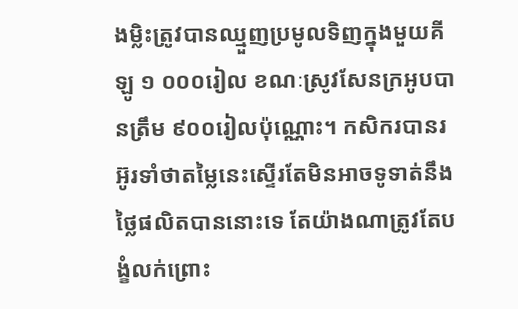ងម្លិះត្រូវបានឈ្មួញប្រមូលទិញក្នុងមួយគីឡូ ១ ០០០រៀល ខណៈស្រូវសែនក្រអូបបានត្រឹម ៩០០រៀលប៉ុណ្ណោះ។ កសិករបានរអ៊ូរទាំថាតម្លៃនេះស្ទើរតែមិនអាចទូទាត់នឹងថ្លៃផលិតបាននោះទេ តែយ៉ាងណាត្រូវតែបង្ខំលក់ព្រោះ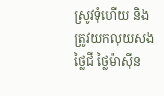ស្រូវទុំហើយ និងត្រូវយកលុយសងថ្លៃជី ថ្លៃម៉ាស៊ីន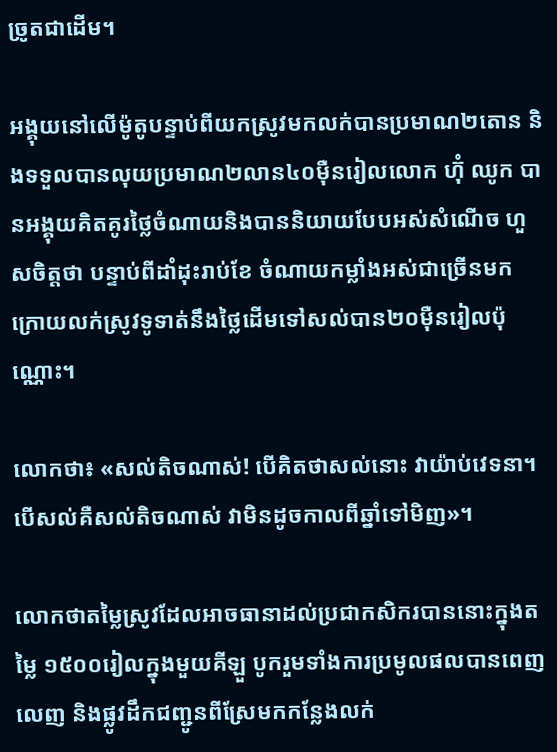ច្រូតជាដើម។

អង្គុយនៅលើម៉ូតូបន្ទាប់ពីយកស្រូវមកលក់បានប្រមាណ២តោន និងទទួលបានលុយប្រមាណ២លាន៤០ម៉ឺនរៀលលោក ហ៊ុំ ឈូក បានអង្គុយគិតគូរថ្លៃចំណាយនិងបាននិយាយបែបអស់សំណើច ហួសចិត្តថា បន្ទាប់ពីដាំដុះរាប់ខែ ចំណាយកម្លាំងអស់ជាច្រើនមក ក្រោយលក់ស្រូវទូទាត់នឹងថ្លៃដើមទៅសល់បាន២០ម៉ឺនរៀលប៉ុណ្ណោះ។

លោកថា៖ «សល់តិចណាស់! បើគិតថាសល់នោះ វាយ៉ាប់វេទនា។ បើសល់គឺសល់តិចណាស់ វាមិនដូចកាលពីឆ្នាំទៅមិញ»។

លោកថាតម្លៃស្រូវដែលអាចធានាដល់ប្រជាកសិករបាននោះក្នុងតម្លៃ ១៥០០រៀលក្នុងមួយគីឡួ បូករួមទាំងការប្រមូលផលបានពេញលេញ និងផ្លូវដឹកជញ្ជូនពីស្រែមកកន្លែងលក់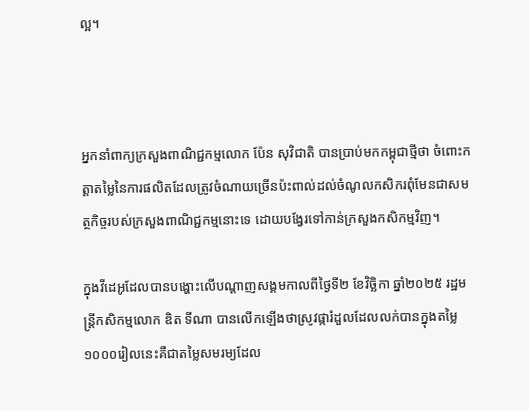ល្អ។



អ្នកនាំពាក្យក្រសួងពាណិជ្ជកម្មលោក ប៉ែន សុវិជាតិ បានប្រាប់មកកម្ពុជាថ្មីថា ចំពោះកត្តាតម្លៃនៃការផលិតដែលត្រូវចំណាយច្រើនប៉ះពាល់ដល់ចំណូលកសិករពុំមែនជាសមត្ថកិច្ចរបស់ក្រសួងពាណិជ្ជកម្មនោះទេ ដោយបង្វែរទៅកាន់ក្រសួងកសិកម្មវិញ។

ក្នុងវីដេអូដែលបានបង្ហោះលើបណ្ដាញសង្គមកាលពីថ្ងៃទី២ ខែវិច្ឆិកា ឆ្នាំ២០២៥ រដ្ឋមន្ត្រីកសិកម្មលោក ឌិត ទីណា បានលើកឡើងថាស្រូវផ្ការំដួលដែលលក់បានក្នុងតម្លៃ១០០០រៀលនេះគឺជាតម្លៃសមរម្យដែល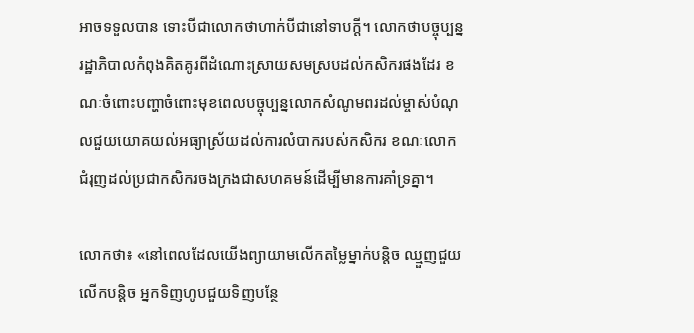អាចទទួលបាន ទោះបីជាលោកថាហាក់បីជានៅទាបក្ដី។ លោកថាបច្ចុប្បន្នរដ្ឋាភិបាលកំពុងគិតគូរពីដំណោះស្រាយសមស្របដល់កសិករផងដែរ ខណៈចំពោះបញ្ហាចំពោះមុខពេលបច្ចុប្បន្នលោកសំណូមពរដល់ម្ចាស់បំណុលជួយយោគយល់អធ្យាស្រ័យដល់ការលំបាករបស់កសិករ ខណៈលោកជំរុញដល់ប្រជាកសិករចងក្រងជាសហគមន៍ដើម្បីមានការគាំទ្រគ្នា។

លោកថា៖ «នៅពេលដែលយើងព្យាយាមលើកតម្លៃម្នាក់បន្តិច ឈ្មួញជួយលើកបន្ដិច អ្នកទិញហូបជួយទិញបន្ថែ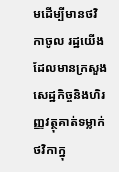មដើម្បីមានថវិកាចូល រដ្ឋយើងដែលមានក្រសួងសេដ្ឋកិច្ចនិងហិរញ្ញវត្ថុគាត់ទម្លាក់ថវិកាក្នុ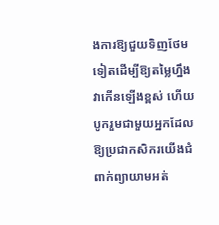ងការឱ្យជួយទិញថែមទៀតដើម្បីឱ្យតម្លៃហ្នឹងវាកើនឡើងខ្ពស់ ហើយបូករួមជាមួយអ្នកដែលឱ្យប្រជាកសិករយើងជំពាក់ព្យាយាមអត់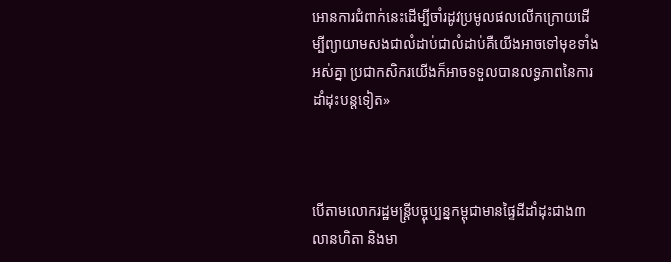អោនការជំពាក់នេះដើម្បីចាំរដូវប្រមូលផលលើកក្រោយដើម្បីព្យាយាមសងជាលំដាប់ជាលំដាប់គឺយើងអាចទៅមុខទាំងអស់គ្នា ប្រជាកសិករយើងក៏អាចទទួលបានលទ្ធភាពនៃការដាំដុះបន្តទៀត»



បើតាមលោករដ្ឋមន្ត្រីបច្ចុប្បន្នកម្ពុជាមានផ្ទៃដីដាំដុះជាង៣លានហិតា និងមា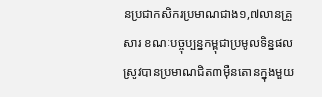នប្រជាកសិករប្រមាណជាង១,៧លានគ្រួសារ ខណៈបច្ចុប្បន្នកម្ពុជាប្រមូលទិន្នផលស្រូវបានប្រមាណជិត៣ម៉ឺនតោនក្នុងមួយ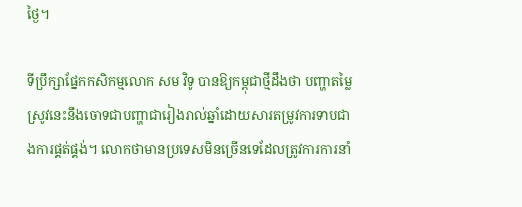ថ្ងៃ។

ទីប្រឹក្សាផ្នែកកសិកម្មលោក សម វិទូ បានឱ្យកម្ពុជាថ្មីដឹងថា បញ្ហាតម្លៃស្រូវនេះនឹងចោទជាបញ្ហាជារៀងរាល់ឆ្នាំដោយសារតម្រូវការទាបជាងការផ្គត់ផ្គង់។ លោកថាមានប្រទេសមិនច្រើនទេដែលត្រូវការការនាំ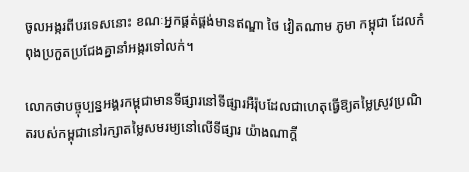ចូលអង្ករពីបរទេសនោះ ខណៈអ្នកផ្គត់ផ្គង់មានឥណ្ឌា ថៃ វៀតណាម ភូមា កម្ពុជា ដែលកំពុងប្រកួតប្រជែងគ្នានាំអង្ករទៅលក់។

លោកថាបច្ចុប្បន្នអង្គរកម្ពុជាមានទីផ្សារនៅទីផ្សារអឺរ៉ុបដែលជាហេតុធ្វើឱ្យតម្លៃស្រូវប្រណិតរបស់កម្ពុជានៅរក្សាតម្លៃសមរម្យនៅលើទីផ្សារ យ៉ាងណាក្ដី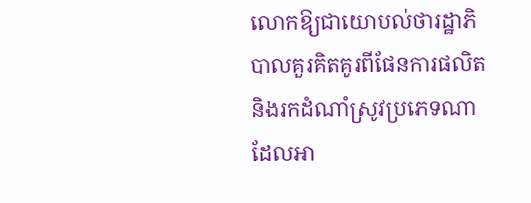លោកឱ្យជាយោបល់ថារដ្ឋាភិបាលគួរគិតគូរពីផែនការផលិត និងរកដំណាំស្រូវប្រភេទណាដែលអា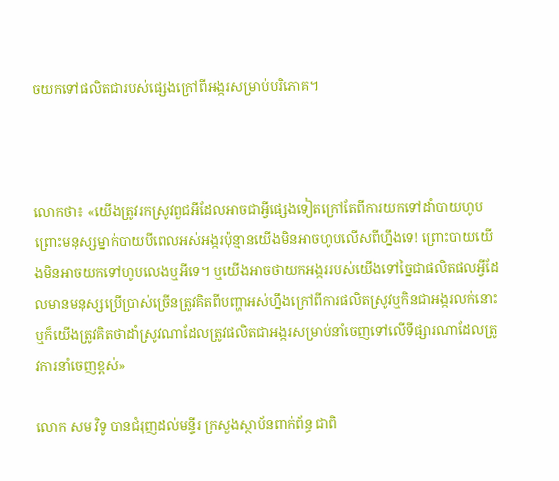ចយកទៅផលិតជារបស់ផ្សេងក្រៅពីអង្ករសម្រាប់បរិភោគ។



លោកថា៖ «យើងត្រូវរកស្រូវពួជអីដែលអាចជាអ្វីផ្សេងទៀតក្រៅតែពីការយកទៅដាំបាយហូបព្រោះមនុស្សម្នាក់បាយបីពេលអស់អង្ករប៉ុន្មានយើងមិនអាចហូបលើសពីហ្នឹងទេ! ព្រោះបាយយើងមិនអាចយកទៅហូបលេងឬអីទេ។ ឬយើងអាចថាយកអង្កររបស់យើងទៅច្នៃជាផលិតផលអ្វីដែលមានមនុស្សប្រើប្រាស់ច្រើនត្រូវគិតពីបញ្ហាអស់ហ្នឹងក្រៅពីការផលិតស្រូវឬកិនជាអង្ករលក់នោះ ឬក៏យើងត្រូវគិតថាដាំស្រូវណាដែលត្រូវផលិតជាអង្ករសម្រាប់នាំចេញទៅលើទីផ្សារណាដែលត្រូវការនាំចេញខ្ពស់»

លោក សម វិទូ បានជំរុញដល់មន្ទីរ ក្រសួងស្ថាប័នពាក់ព័ន្ធ ជាពិ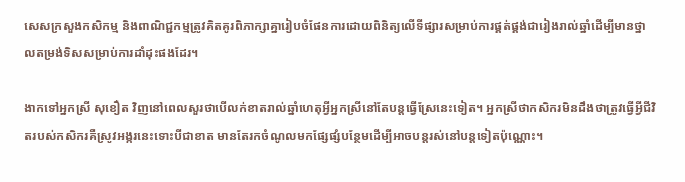សេសក្រសួងកសិកម្ម និងពាណិជ្ជកម្មត្រូវគិតគូរពិភាក្សាគ្នារៀបចំផែនការដោយពិនិត្យលើទីផ្សារសម្រាប់ការផ្គត់ផ្គង់ជារៀងរាល់ឆ្នាំដើម្បីមានថ្នាលតម្រង់ទិសសម្រាប់ការដាំដុះផងដែរ។

ងាកទៅអ្នកស្រី សុខឿត វិញនៅពេលសួរថាបើលក់ខាតរាល់ឆ្នាំហេតុអ្វីអ្នកស្រីនៅតែបន្តធ្វើស្រែនេះទៀត។ អ្នកស្រីថាកសិករមិនដឹងថាត្រូវធ្វើអ្វីជីវិតរបស់កសិករគឺស្រូវអង្ករនេះទោះបីជាខាត មានតែរកចំណូលមកផ្សែផ្សំបន្ថែមដើម្បីអាចបន្តរស់នៅបន្តទៀតប៉ុណ្ណោះ។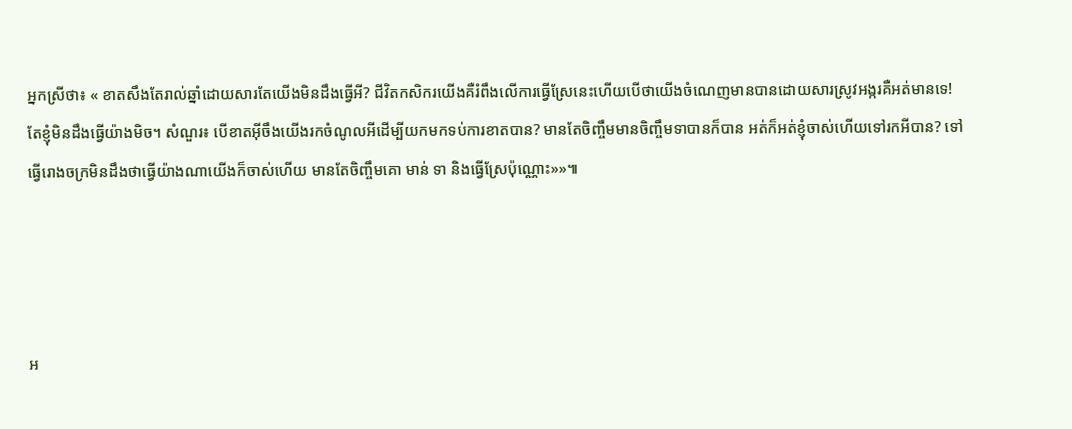អ្នកស្រីថា៖ « ខាតសឹងតែរាល់ឆ្នាំដោយសារតែយើងមិនដឹងធ្វើអី? ជីវិតកសិករយើងគឺរំពឹងលើការធ្វើស្រែនេះហើយបើថាយើងចំណេញមានបានដោយសារស្រូវអង្ករគឺអត់មានទេ! តែខ្ញុំមិនដឹងធ្វើយ៉ាងមិច។ សំណួរ៖ បើខាតអ៊ីចឹងយើងរកចំណូលអីដើម្បីយកមកទប់ការខាតបាន? មានតែចិញ្ចឹមមានចិញ្ចឹមទាបានក៏បាន អត់ក៏អត់ខ្ញុំចាស់ហើយទៅរកអីបាន? ទៅធ្វើរោងចក្រមិនដឹងថាធ្វើយ៉ាងណាយើងក៏ចាស់ហើយ មានតែចិញ្ចឹមគោ មាន់ ទា និងធ្វើស្រែប៉ុណ្ណោះ»»៕




អ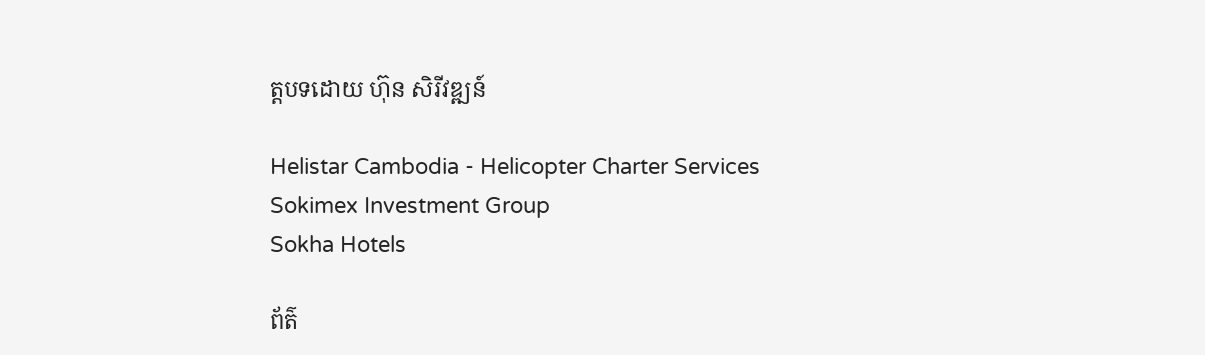ត្តបទដោយ ហ៊ុន សិរីវឌ្ឍន៍

Helistar Cambodia - Helicopter Charter Services
Sokimex Investment Group
Sokha Hotels

ព័ត៌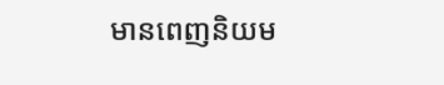មានពេញនិយម